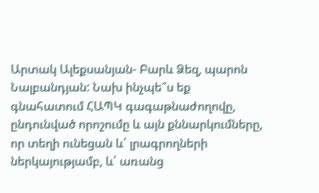Արտակ Ալեքսանյան- Բարև Ձեզ, պարոն Նալբանդյան: Նախ ինչպե՞ս եք գնահատում ՀԱՊԿ գագաթնաժողովը, ընդունված որոշումը և այն քննարկումները, որ տեղի ունեցան և՛ լրագրողների ներկայությամբ, և՛ առանց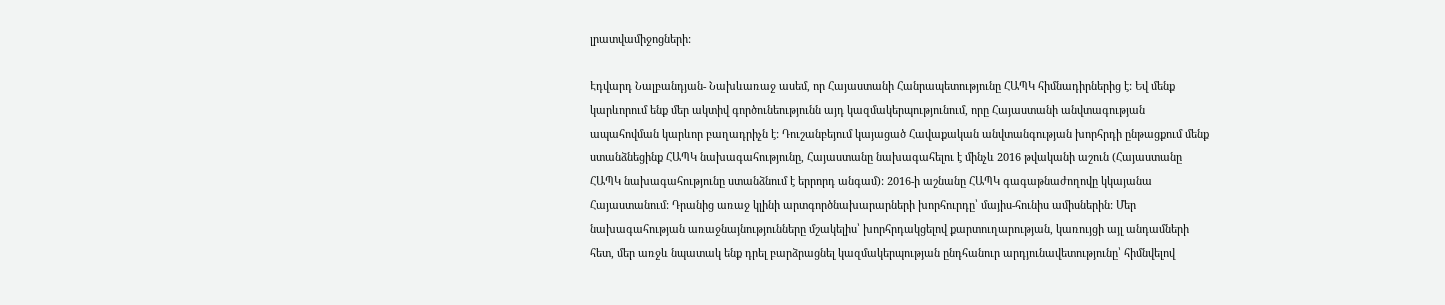լրատվամիջոցների:

Էդվարդ Նալբանդյան- Նախևառաջ ասեմ, որ Հայաստանի Հանրապետությունը ՀԱՊԿ հիմնադիրներից է: Եվ մենք կարևորում ենք մեր ակտիվ գործունեությունն այդ կազմակերպությունում, որը Հայաստանի անվտագության ապահովման կարևոր բաղադրիչն է: Դուշանբեյում կայացած Հավաքական անվտանգության խորհրդի ընթացքում մենք ստանձնեցինք ՀԱՊԿ նախագահությունը, Հայաստանը նախագահելու է մինչև 2016 թվականի աշուն (Հայաստանը ՀԱՊԿ նախագահությունը ստանձնում է երրորդ անգամ): 2016-ի աշնանը ՀԱՊԿ գագաթնաժողովը կկայանա Հայաստանում: Դրանից առաջ կլինի արտգործնախարարների խորհուրդը՝ մայիս-հունիս ամիսներին: Մեր նախագահության առաջնայնությունները մշակելիս՝ խորհրդակցելով քարտուղարության, կառույցի այլ անդամների հետ, մեր առջև նպատակ ենք դրել բարձրացնել կազմակերպության ընդհանուր արդյունավետությունը՝ հիմնվելով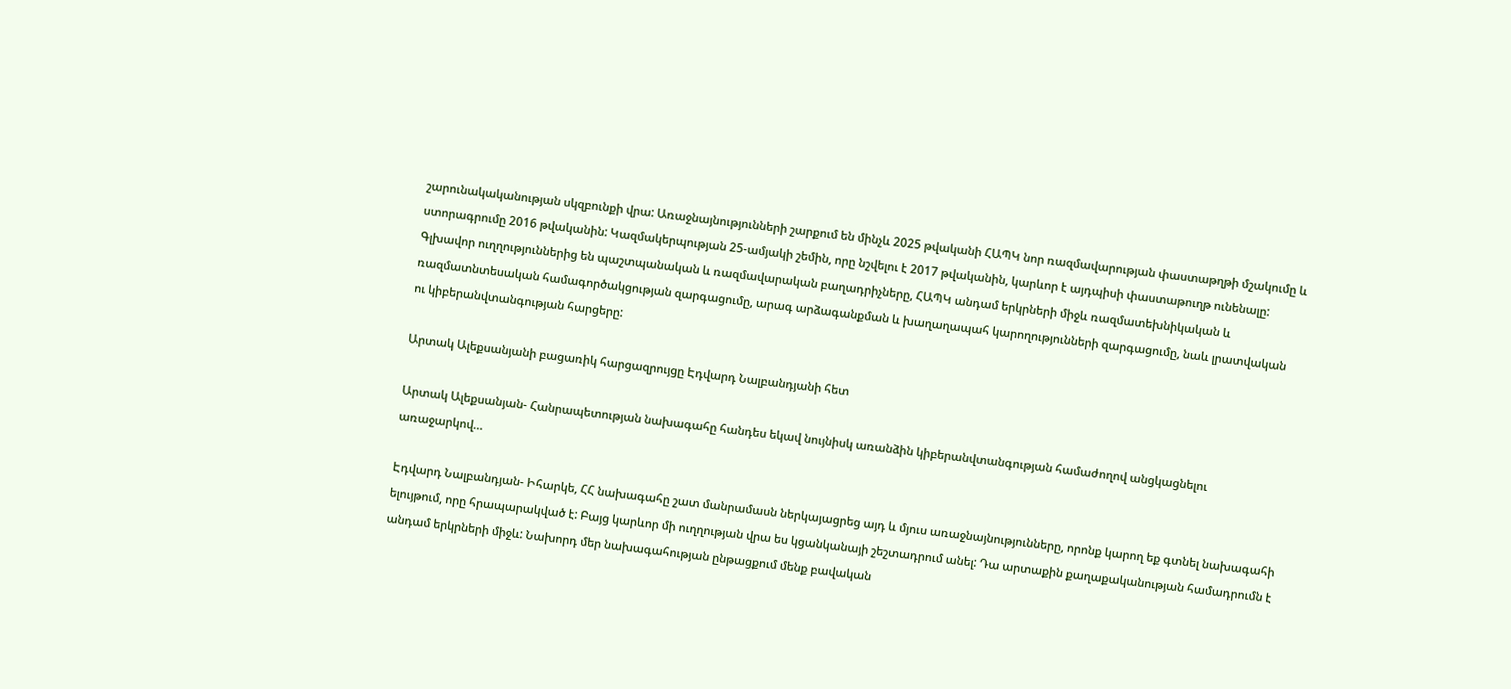շարունակականության սկզբունքի վրա: Առաջնայնությունների շարքում են մինչև 2025 թվականի ՀԱՊԿ նոր ռազմավարության փաստաթղթի մշակումը և ստորագրումը 2016 թվականին: Կազմակերպության 25-ամյակի շեմին, որը նշվելու է 2017 թվականին, կարևոր է այդպիսի փաստաթուղթ ունենալը: Գլխավոր ուղղություններից են պաշտպանական և ռազմավարական բաղադրիչները, ՀԱՊԿ անդամ երկրների միջև ռազմատեխնիկական և ռազմատնտեսական համագործակցության զարգացումը, արագ արձագանքման և խաղաղապահ կարողությունների զարգացումը, նաև լրատվական ու կիբերանվտանգության հարցերը:

Արտակ Ալեքսանյանի բացառիկ հարցազրույցը Էդվարդ Նալբանդյանի հետ

Արտակ Ալեքսանյան- Հանրապետության նախագահը հանդես եկավ նույնիսկ առանձին կիբերանվտանգության համաժողով անցկացնելու առաջարկով…

Էդվարդ Նալբանդյան- Իհարկե, ՀՀ նախագահը շատ մանրամասն ներկայացրեց այդ և մյուս առաջնայնությունները, որոնք կարող եք գտնել նախագահի ելույթում, որը հրապարակված է: Բայց կարևոր մի ուղղության վրա ես կցանկանայի շեշտադրում անել: Դա արտաքին քաղաքականության համադրումն է անդամ երկրների միջև: Նախորդ մեր նախագահության ընթացքում մենք բավական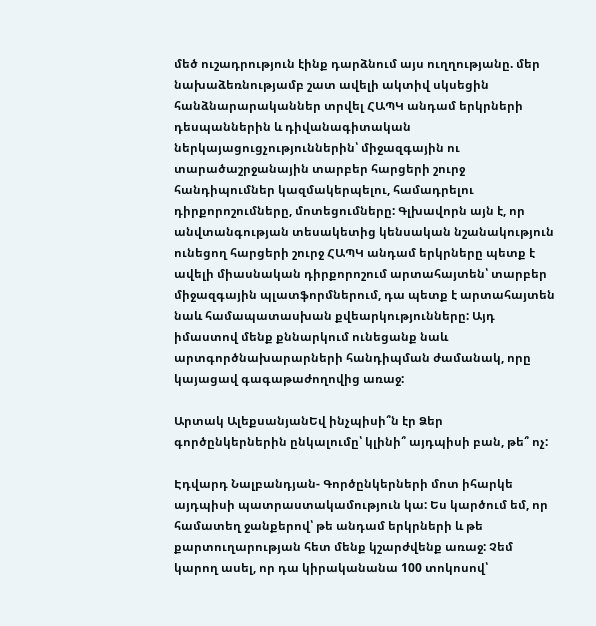մեծ ուշադրություն էինք դարձնում այս ուղղությանը. մեր նախաձեռնությամբ շատ ավելի ակտիվ սկսեցին հանձնարարականներ տրվել ՀԱՊԿ անդամ երկրների դեսպաններին և դիվանագիտական ներկայացուցչություններին՝ միջազգային ու տարածաշրջանային տարբեր հարցերի շուրջ հանդիպումներ կազմակերպելու, համադրելու դիրքորոշումները, մոտեցումները: Գլխավորն այն է, որ անվտանգության տեսակետից կենսական նշանակություն ունեցող հարցերի շուրջ ՀԱՊԿ անդամ երկրները պետք է ավելի միասնական դիրքորոշում արտահայտեն՝ տարբեր միջազգային պլատֆորմներում, դա պետք է արտահայտեն նաև համապատասխան քվեարկությունները: Այդ իմաստով մենք քննարկում ունեցանք նաև արտգործնախարարների հանդիպման ժամանակ, որը կայացավ գագաթաժողովից առաջ:

Արտակ ԱլեքսանյանԵվ ինչպիսի՞ն էր Ձեր գործընկերներին ընկալումը՝ կլինի՞ այդպիսի բան, թե՞ ոչ:

Էդվարդ Նալբանդյան- Գործընկերների մոտ իհարկե այդպիսի պատրաստակամություն կա: Ես կարծում եմ, որ համատեղ ջանքերով՝ թե անդամ երկրների և թե քարտուղարության հետ մենք կշարժվենք առաջ: Չեմ կարող ասել, որ դա կիրականանա 100 տոկոսով՝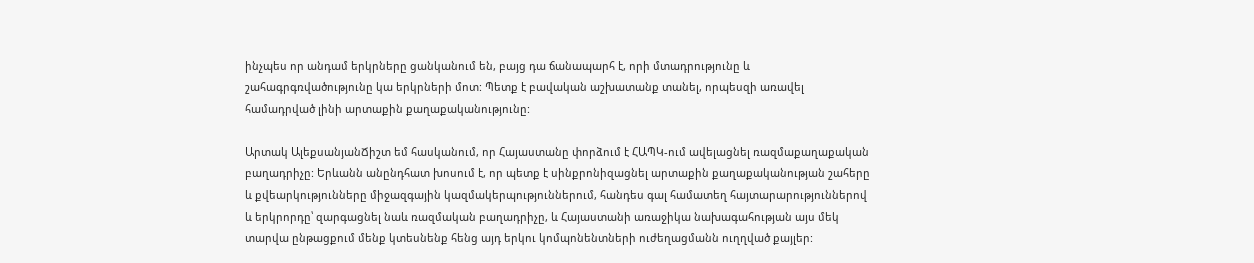ինչպես որ անդամ երկրները ցանկանում են, բայց դա ճանապարհ է, որի մտադրությունը և շահագրգռվածությունը կա երկրների մոտ: Պետք է բավական աշխատանք տանել, որպեսզի առավել համադրված լինի արտաքին քաղաքականությունը:

Արտակ ԱլեքսանյանՃիշտ եմ հասկանում, որ Հայաստանը փորձում է ՀԱՊԿ-ում ավելացնել ռազմաքաղաքական բաղադրիչը: Երևանն անընդհատ խոսում է, որ պետք է սինքրոնիզացնել արտաքին քաղաքականության շահերը և քվեարկությունները միջազգային կազմակերպություններում, հանդես գալ համատեղ հայտարարություններով և երկրորդը՝ զարգացնել նաև ռազմական բաղադրիչը, և Հայաստանի առաջիկա նախագահության այս մեկ տարվա ընթացքում մենք կտեսնենք հենց այդ երկու կոմպոնենտների ուժեղացմանն ուղղված քայլեր: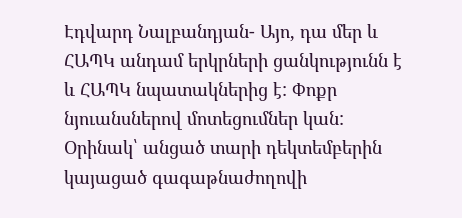Էդվարդ Նալբանդյան- Այո, դա մեր և ՀԱՊԿ անդամ երկրների ցանկությունն է և ՀԱՊԿ նպատակներից է: Փոքր նյուանսներով մոտեցումներ կան: Օրինակ՝ անցած տարի դեկտեմբերին կայացած գագաթնաժողովի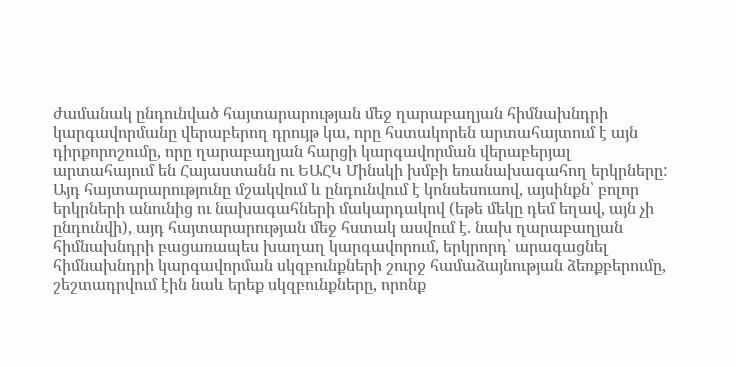ժամանակ ընդունված հայտարարության մեջ ղարաբաղյան հիմնախնդրի կարգավորմանը վերաբերող դրույթ կա, որը հստակորեն արտահայտում է այն դիրքորոշումը, որը ղարաբաղյան հարցի կարգավորման վերաբերյալ արտահայում են Հայաստանն ու ԵԱՀԿ Մինսկի խմբի եռանախագահող երկրները: Այդ հայտարարությունը մշակվում և ընդունվում է կոնսեսուսով, այսինքն՝ բոլոր երկրների անունից ու նախագահների մակարդակով (եթե մեկը դեմ եղավ, այն չի ընդունվի), այդ հայտարարության մեջ հստակ ասվում է. նախ ղարաբաղյան հիմնախնդրի բացառապես խաղաղ կարգավորում, երկրորդ՝ արագացնել հիմնախնդրի կարգավորման սկզբունքների շուրջ համաձայնության ձեռքբերումը, շեշտադրվում էին նաև երեք սկզբունքները, որոնք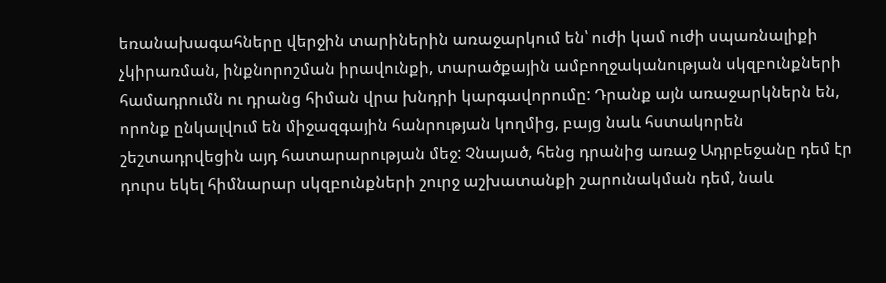եռանախագահները վերջին տարիներին առաջարկում են՝ ուժի կամ ուժի սպառնալիքի չկիրառման, ինքնորոշման իրավունքի, տարածքային ամբողջականության սկզբունքների համադրումն ու դրանց հիման վրա խնդրի կարգավորումը: Դրանք այն առաջարկներն են, որոնք ընկալվում են միջազգային հանրության կողմից, բայց նաև հստակորեն շեշտադրվեցին այդ հատարարության մեջ: Չնայած, հենց դրանից առաջ Ադրբեջանը դեմ էր դուրս եկել հիմնարար սկզբունքների շուրջ աշխատանքի շարունակման դեմ, նաև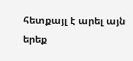հետքայլ է արել այն երեք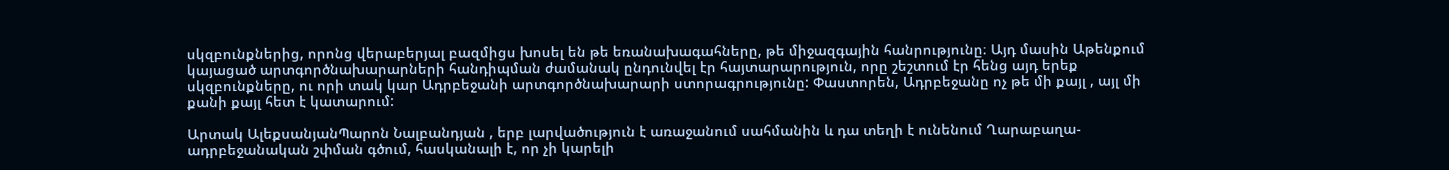սկզբունքներից, որոնց վերաբերյալ բազմիցս խոսել են թե եռանախագահները, թե միջազգային հանրությունը։ Այդ մասին Աթենքում կայացած արտգործնախարարների հանդիպման ժամանակ ընդունվել էր հայտարարություն, որը շեշտում էր հենց այդ երեք սկզբունքները, ու որի տակ կար Ադրբեջանի արտգործնախարարի ստորագրությունը: Փաստորեն, Ադրբեջանը ոչ թե մի քայլ , այլ մի քանի քայլ հետ է կատարում:

Արտակ ԱլեքսանյանՊարոն Նալբանդյան , երբ լարվածություն է առաջանում սահմանին և դա տեղի է ունենում Ղարաբաղա-ադրբեջանական շփման գծում, հասկանալի է, որ չի կարելի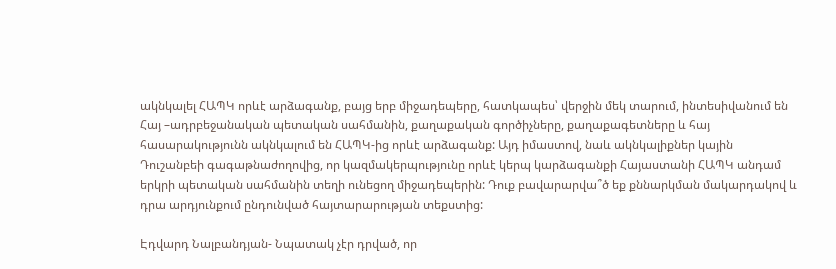ակնկալել ՀԱՊԿ որևէ արձագանք, բայց երբ միջադեպերը, հատկապես՝ վերջին մեկ տարում, ինտեսիվանում են Հայ –ադրբեջանական պետական սահմանին, քաղաքական գործիչները, քաղաքագետները և հայ հասարակությունն ակնկալում են ՀԱՊԿ-ից որևէ արձագանք: Այդ իմաստով, նաև ակնկալիքներ կային Դուշանբեի գագաթնաժողովից, որ կազմակերպությունը որևէ կերպ կարձագանքի Հայաստանի ՀԱՊԿ անդամ երկրի պետական սահմանին տեղի ունեցող միջադեպերին: Դուք բավարարվա՞ծ եք քննարկման մակարդակով և դրա արդյունքում ընդունված հայտարարության տեքստից:

Էդվարդ Նալբանդյան- Նպատակ չէր դրված, որ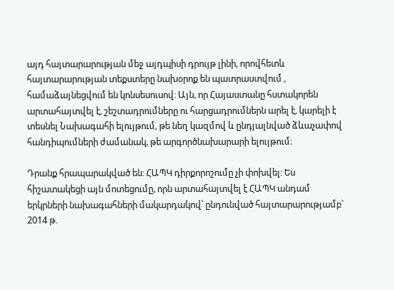այդ հայտարարության մեջ այդպիսի դրույթ լինի, որովհետև հայտարարության տեքստերը նախօրոք են պատրաստվում , համաձայնեցվում են կոնսեսուսով: Այն, որ Հայաստանը հստակորեն արտահայտվել է, շեշտադրումները ու հարցադրումներն արել է, կարելի է տեսնել Նախագահի ելույթում, թե նեղ կազմով և ընդյալնված ձևաչափով հանդիպումների ժամանակ, թե արգործնախարարի ելույթում։

Դրանք հրապարակված են: ՀԱՊԿ դիրքորոշումը չի փոխվել: Ես հիշատակեցի այն մոտեցումը, որն արտահայտվել է ՀԱՊԿ անդամ երկրների նախագահների մակարդակով՝ ընդունված հայտարարությամբ` 2014 թ.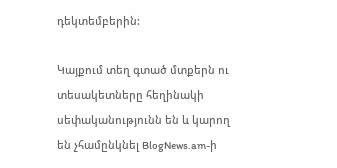դեկտեմբերին:

Կայքում տեղ գտած մտքերն ու տեսակետները հեղինակի սեփականությունն են և կարող են չհամընկնել BlogNews.am-ի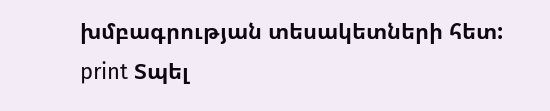խմբագրության տեսակետների հետ:
print Տպել